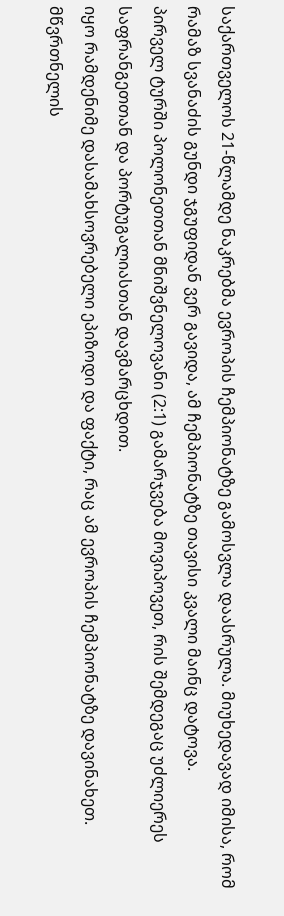საქართველოს 21-წლამდე ნაკრებმა ევროპის ჩემპიონატზე გამოსვლა დაასრულა. მიუხედავად იმისა, რომ რამაზ სვანაძის გუნდი ჯგუფიდან ვერ გავიდა, ამ ჩემპიონატზე თავისი კვალი მაინც დატოვა.
პირველ ტურში პოლონეთთან მნიშვნელოვანი (2:1) გამარჯვება მოვიპოვეთ, რის შემდეგაც უძლიერეს საფრანგეთთან და პორტუგალიასთან დავმარცხდით.
იყო რამდენიმე დასამახსოვრებელი ეპიზოდი და ფაქტი, რაც ამ ევროპის ჩემპიონატზე დავინახეთ.
მწვრთნელის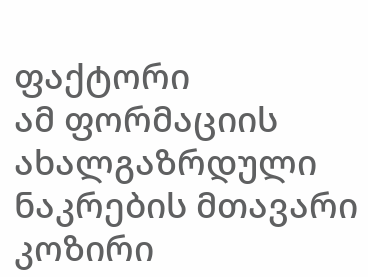ფაქტორი
ამ ფორმაციის ახალგაზრდული ნაკრების მთავარი კოზირი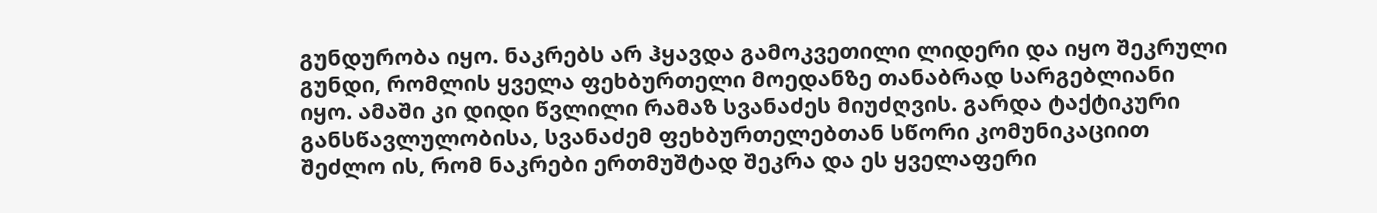გუნდურობა იყო. ნაკრებს არ ჰყავდა გამოკვეთილი ლიდერი და იყო შეკრული გუნდი, რომლის ყველა ფეხბურთელი მოედანზე თანაბრად სარგებლიანი იყო. ამაში კი დიდი წვლილი რამაზ სვანაძეს მიუძღვის. გარდა ტაქტიკური განსწავლულობისა, სვანაძემ ფეხბურთელებთან სწორი კომუნიკაციით შეძლო ის, რომ ნაკრები ერთმუშტად შეკრა და ეს ყველაფერი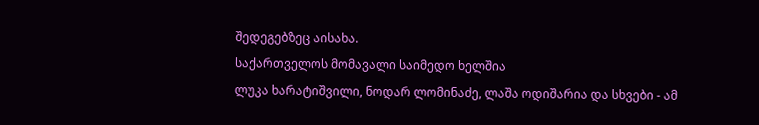შედეგებზეც აისახა.
საქართველოს მომავალი საიმედო ხელშია
ლუკა ხარატიშვილი, ნოდარ ლომინაძე, ლაშა ოდიშარია და სხვები - ამ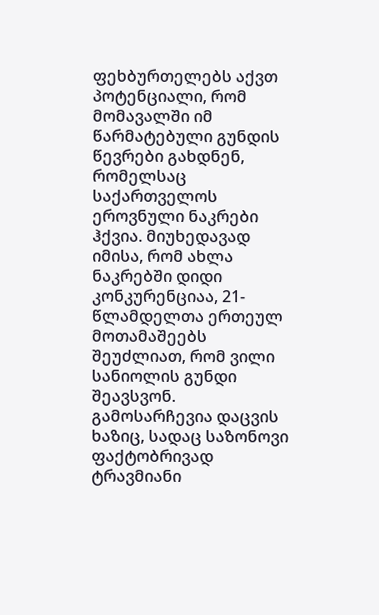ფეხბურთელებს აქვთ პოტენციალი, რომ მომავალში იმ წარმატებული გუნდის წევრები გახდნენ, რომელსაც საქართველოს ეროვნული ნაკრები ჰქვია. მიუხედავად იმისა, რომ ახლა ნაკრებში დიდი კონკურენციაა, 21-წლამდელთა ერთეულ მოთამაშეებს შეუძლიათ, რომ ვილი სანიოლის გუნდი შეავსვონ. გამოსარჩევია დაცვის ხაზიც, სადაც საზონოვი ფაქტობრივად ტრავმიანი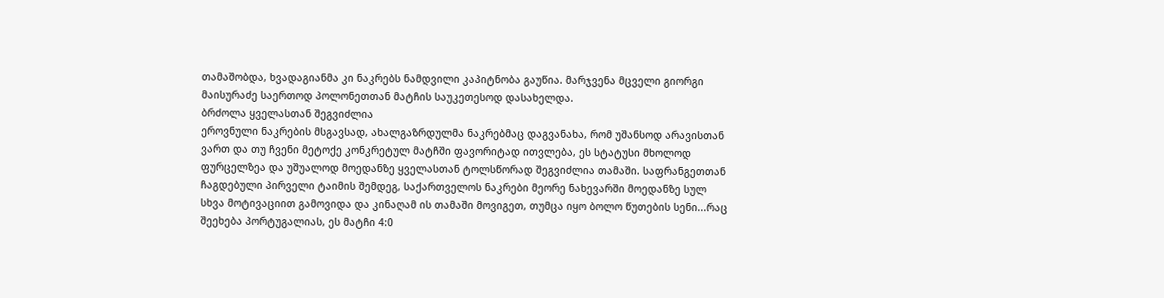თამაშობდა, ხვადაგიანმა კი ნაკრებს ნამდვილი კაპიტნობა გაუწია. მარჯვენა მცველი გიორგი მაისურაძე საერთოდ პოლონეთთან მატჩის საუკეთესოდ დასახელდა.
ბრძოლა ყველასთან შეგვიძლია
ეროვნული ნაკრების მსგავსად, ახალგაზრდულმა ნაკრებმაც დაგვანახა, რომ უშანსოდ არავისთან ვართ და თუ ჩვენი მეტოქე კონკრეტულ მატჩში ფავორიტად ითვლება, ეს სტატუსი მხოლოდ ფურცელზეა და უშუალოდ მოედანზე ყველასთან ტოლსწორად შეგვიძლია თამაში. საფრანგეთთან ჩაგდებული პირველი ტაიმის შემდეგ, საქართველოს ნაკრები მეორე ნახევარში მოედანზე სულ სხვა მოტივაციით გამოვიდა და კინაღამ ის თამაში მოვიგეთ, თუმცა იყო ბოლო წუთების სენი...რაც შეეხება პორტუგალიას, ეს მატჩი 4:0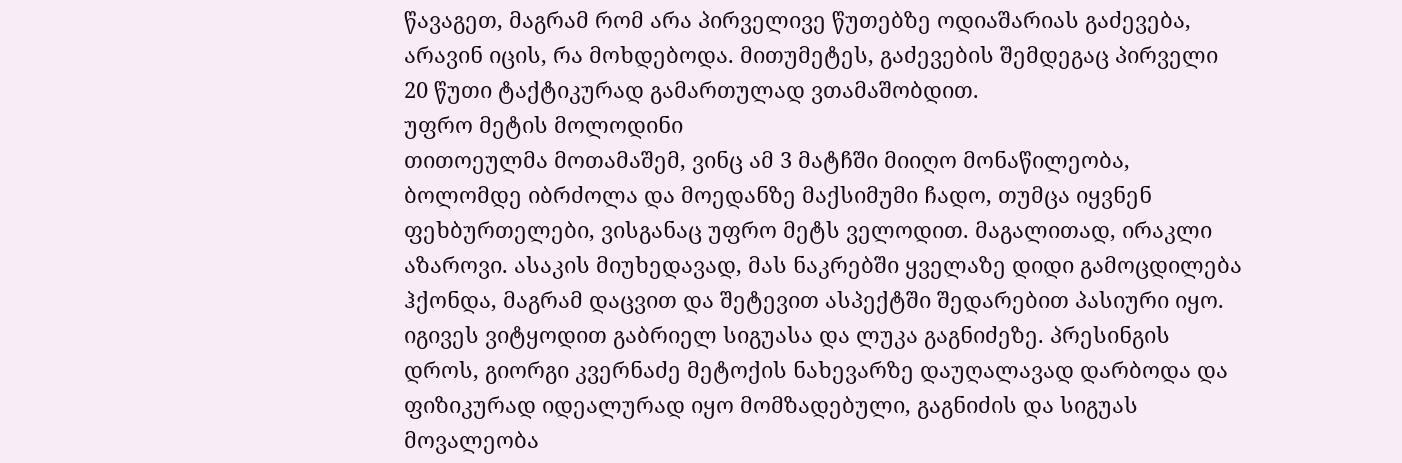წავაგეთ, მაგრამ რომ არა პირველივე წუთებზე ოდიაშარიას გაძევება, არავინ იცის, რა მოხდებოდა. მითუმეტეს, გაძევების შემდეგაც პირველი 20 წუთი ტაქტიკურად გამართულად ვთამაშობდით.
უფრო მეტის მოლოდინი
თითოეულმა მოთამაშემ, ვინც ამ 3 მატჩში მიიღო მონაწილეობა, ბოლომდე იბრძოლა და მოედანზე მაქსიმუმი ჩადო, თუმცა იყვნენ ფეხბურთელები, ვისგანაც უფრო მეტს ველოდით. მაგალითად, ირაკლი აზაროვი. ასაკის მიუხედავად, მას ნაკრებში ყველაზე დიდი გამოცდილება ჰქონდა, მაგრამ დაცვით და შეტევით ასპექტში შედარებით პასიური იყო. იგივეს ვიტყოდით გაბრიელ სიგუასა და ლუკა გაგნიძეზე. პრესინგის დროს, გიორგი კვერნაძე მეტოქის ნახევარზე დაუღალავად დარბოდა და ფიზიკურად იდეალურად იყო მომზადებული, გაგნიძის და სიგუას მოვალეობა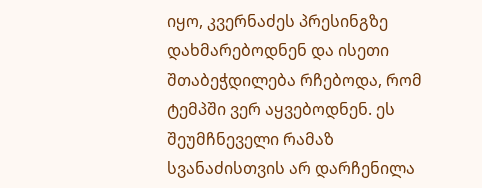იყო, კვერნაძეს პრესინგზე დახმარებოდნენ და ისეთი შთაბეჭდილება რჩებოდა, რომ ტემპში ვერ აყვებოდნენ. ეს შეუმჩნეველი რამაზ სვანაძისთვის არ დარჩენილა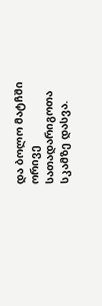და ბოლო მატჩში ორივე სათადარიგოთა სკამზე დასვა.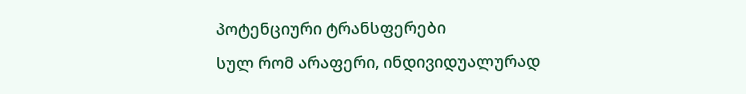პოტენციური ტრანსფერები
სულ რომ არაფერი, ინდივიდუალურად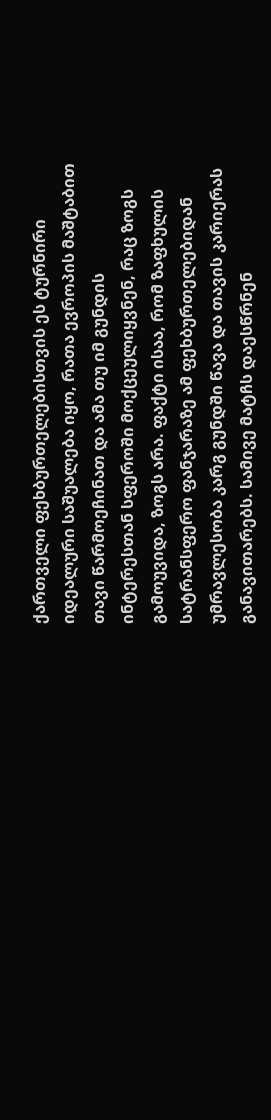ქართველი ფეხბურთელებისთვის ეს ტურნირი იდეალური საშუალება იყო, რათა ევროპის მაშტაბით თავი წარმოეჩინათ და ამა თუ იმ გუნდის ინტერესთან სფეროში მოქცეულიყვნენ, რაც ზოგს გამოუვიდა, ზოგს არა. ფაქტი ისაა, რომ ზაფხულის სატრანსფერო ფანჯარაზე ამ ფეხბურთელებიდან უმრავლესობა კარგ გუნდში წავა და თავის კარიერას განავითარებს. სამივე მატჩს დაესწრნენ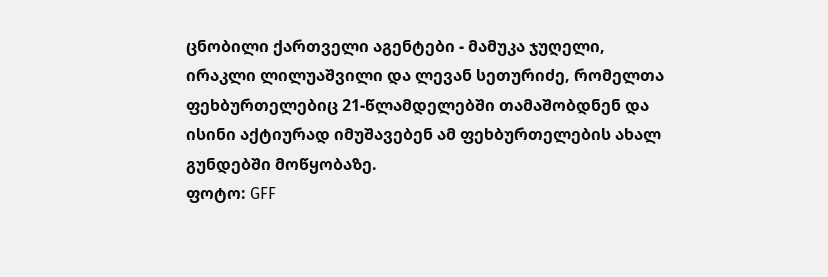ცნობილი ქართველი აგენტები - მამუკა ჯუღელი, ირაკლი ლილუაშვილი და ლევან სეთურიძე, რომელთა ფეხბურთელებიც 21-წლამდელებში თამაშობდნენ და ისინი აქტიურად იმუშავებენ ამ ფეხბურთელების ახალ გუნდებში მოწყობაზე.
ფოტო: GFF